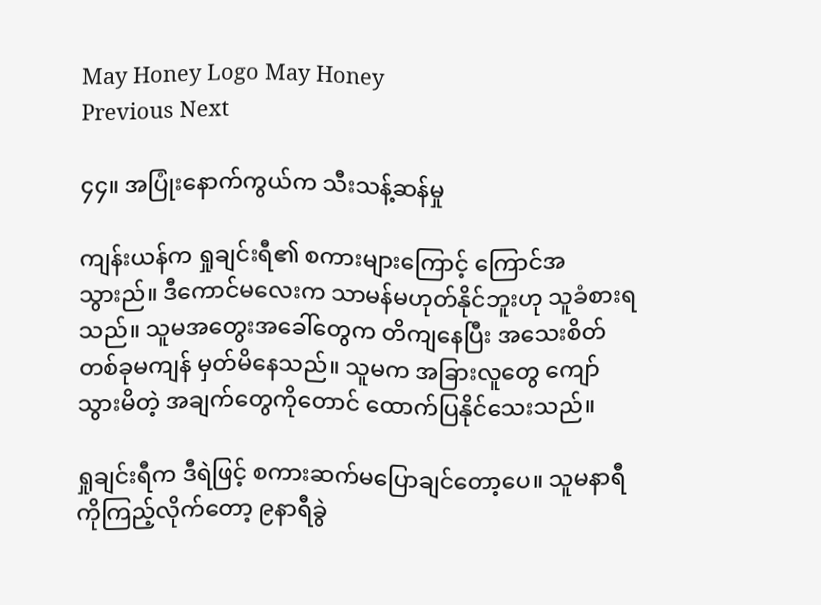May Honey Logo May Honey
Previous Next

၄၄။ အပြုံးနောက်ကွယ်က သီးသန့်ဆန်မှု

ကျန်းယန်က ရှုချင်းရီ၏ စကားများကြောင့် ကြောင်အသွားည်။ ဒီကောင်မလေးက သာမန်မဟုတ်နိုင်ဘူးဟု သူခံစားရသည်။ သူမအတွေးအခေါ်တွေက တိကျနေပြီး အသေးစိတ်တစ်ခုမကျန် မှတ်မိနေသည်။ သူမက အခြားလူတွေ ကျော်သွားမိတဲ့ အချက်တွေကိုတောင် ထောက်ပြနိုင်သေးသည်။

ရှုချင်းရီက ဒီရဲဖြင့် စကားဆက်မပြောချင်တော့ပေ။ သူမနာရီကိုကြည့်လိုက်တော့ ၉နာရီခွဲ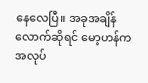နေလေပြီ။ အခုအချိန်လောက်ဆိုရင် မော့ဟန်က အလုပ်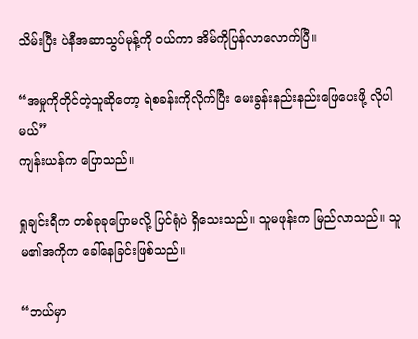သိမ်းပြီး ပဲနီအဆာသွပ်မုန့်ကို ဝယ်ကာ အိမ်ကိုပြန်လာလောက်ပြီ။

“အမှုကိုတိုင်တဲ့သူဆိုတော့ ရဲစခန်းကိုလိုက်ပြီး မေးခွန်းနည်းနည်းဖြေပေးဖို့ လိုပါမယ်”
ကျန်းယန်က ပြောသည်။

ရှုချင်းရီက တစ်ခုခုပြောမလို့ ပြင်ရုံပဲ ရှိသေးသည်။ သူမဖုန်းက မြည်လာသည်။ သူမ၏အကိုက ခေါ်နေခြင်းဖြစ်သည်။

“ဘယ်မှာ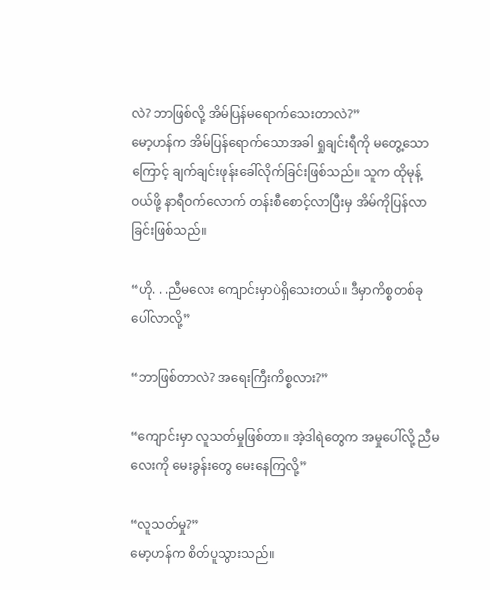လဲ? ဘာဖြစ်လို့ အိမ်ပြန်မရောက်သေးတာလဲ?”
မော့ဟန်က အိမ်ပြန်ရောက်သောအခါ ရှုချင်းရီကို မတွေ့သောကြောင့် ချက်ချင်းဖုန်းခေါ်လိုက်ခြင်းဖြစ်သည်။ သူက ထိုမုန့်ဝယ်ဖို့ နာရီဝက်လောက် တန်းစီစောင့်လာပြီးမှ အိမ်ကိုပြန်လာခြင်းဖြစ်သည်။

“ဟို. . .ညီမလေး ကျောင်းမှာပဲရှိသေးတယ်။ ဒီမှာကိစ္စတစ်ခုပေါ်လာလို့”

“ဘာဖြစ်တာလဲ? အရေးကြီးကိစ္စလား?”

“ကျောင်းမှာ လူသတ်မှုဖြစ်တာ။ အဲ့ဒါရဲတွေက အမှုပေါ်လို့ ညီမလေးကို မေးခွန်းတွေ မေးနေကြလို့”

“လူသတ်မှု?”
မော့ဟန်က စိတ်ပူသွားသည်။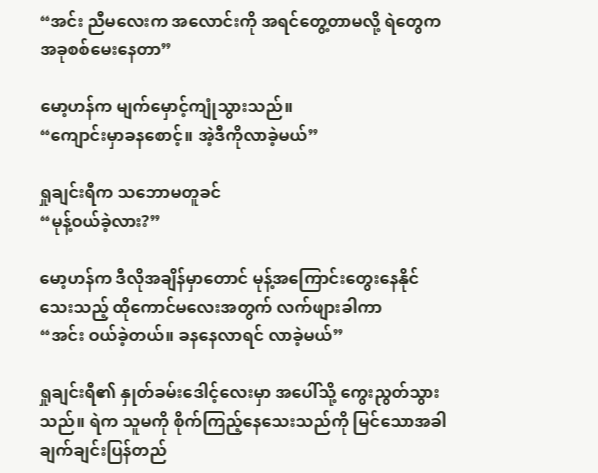“အင်း ညီမလေးက အလောင်းကို အရင်တွေ့တာမလို့ ရဲတွေက အခုစစ်မေးနေတာ”

မော့ဟန်က မျက်မှောင့်ကျုံသွားသည်။
“ကျောင်းမှာခနစောင့်။ အဲ့ဒီကိုလာခဲ့မယ်”

ရှုချင်းရီက သဘောမတူခင်
“မုန့်ဝယ်ခဲ့လား?”

မော့ဟန်က ဒီလိုအချိန်မှာတောင် မုန့်အကြောင်းတွေးနေနိုင်သေးသည့် ထိုကောင်မလေးအတွက် လက်ဖျားခါကာ
“အင်း ဝယ်ခဲ့တယ်။ ခနနေလာရင် လာခဲ့မယ်”

ရှုချင်းရီ၏ နှုတ်ခမ်းဒေါင့်လေးမှာ အပေါ်သို့ ကွေးညွတ်သွားသည်။ ရဲက သူမကို စိုက်ကြည့်နေသေးသည်ကို မြင်သောအခါ ချက်ချင်းပြန်တည်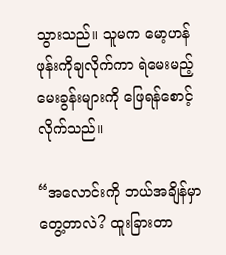သွားသည်။ သူမက မော့ဟန်ဖုန်းကိုချလိုက်ကာ ရဲမေးမည့်မေးခွန်းများကို ဖြေရန်စောင့်လိုက်သည်။

“အလောင်းကို ဘယ်အချိန်မှာ တွေ့တာလဲ? ထူးခြားတာ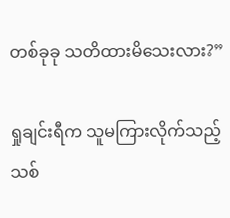တစ်ခုခု သတိထားမိသေးလား?”

ရှုချင်းရီက သူမကြားလိုက်သည့် သစ်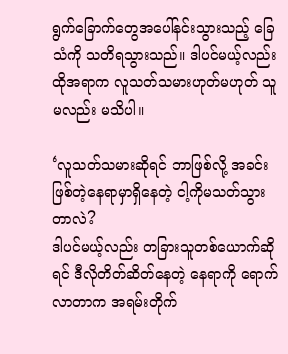ရွက်ခြောက်တွေအပေါ်နင်းသွားသည့် ခြေသံကို သတိရသွားသည်။ ဒါပင်မယ့်လည်း ထိုအရာက လူသတ်သမားဟုတ်မဟုတ် သူမလည်း မသိပါ။

‘လူသတ်သမားဆိုရင် ဘာဖြစ်လို့ အခင်းဖြစ်တဲ့နေရာမှာရှိနေတဲ့ ငါ့ကိုမသတ်သွားတာလဲ?
ဒါပင်မယ့်လည်း တခြားသူတစ်ယောက်ဆိုရင် ဒီလိုတိတ်ဆိတ်နေတဲ့ နေရာကို ရောက်လာတာက အရမ်းတိုက်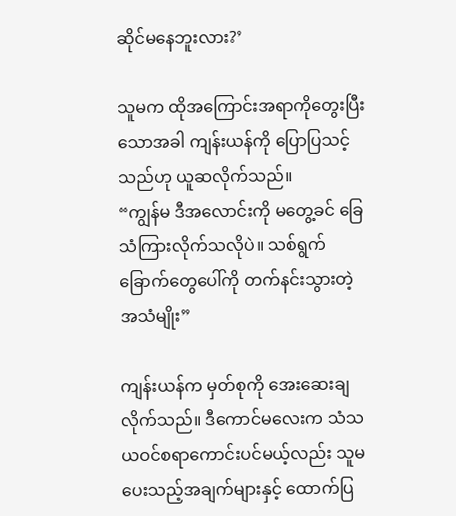ဆိုင်မနေဘူးလား?’

သူမက ထိုအကြောင်းအရာကိုတွေးပြီးသောအခါ ကျန်းယန်ကို ပြောပြသင့်သည်ဟု ယူဆလိုက်သည်။
“ကျွန်မ ဒီအလောင်းကို မတွေ့ခင် ခြေသံကြားလိုက်သလိုပဲ။ သစ်ရွက်ခြောက်တွေပေါ်ကို တက်နင်းသွားတဲ့အသံမျိုး”

ကျန်းယန်က မှတ်စုကို အေးဆေးချလိုက်သည်။ ဒီကောင်မလေးက သံသယဝင်စရာကောင်းပင်မယ့်လည်း သူမပေးသည့်အချက်များနှင့် ထောက်ပြ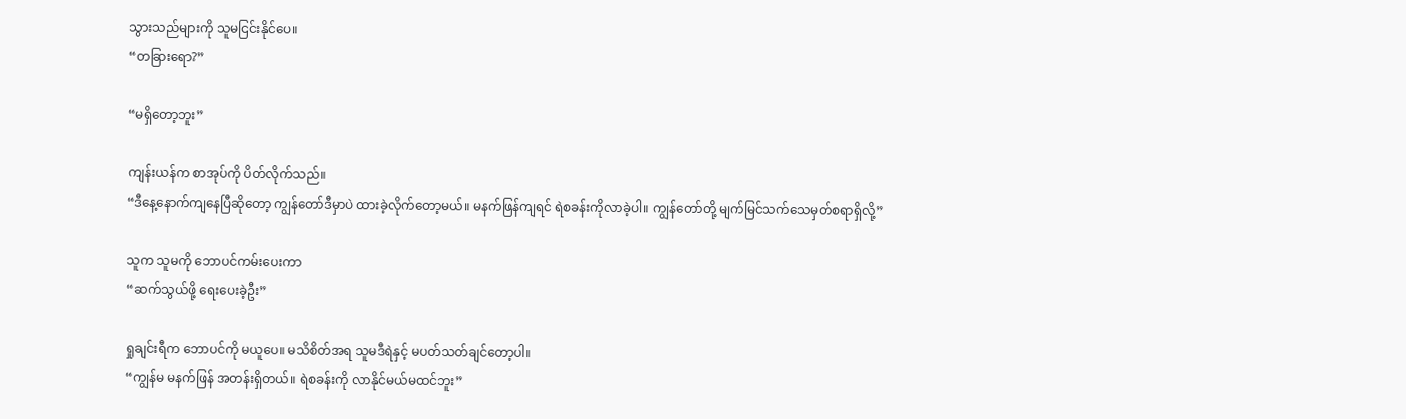သွားသည်များကို သူမငြင်းနိုင်ပေ။
“တခြားရော?”

“မရှိတော့ဘူး”

ကျန်းယန်က စာအုပ်ကို ပိတ်လိုက်သည်။
“ဒီနေ့နောက်ကျနေပြီဆိုတော့ ကျွန်တော်ဒီမှာပဲ ထားခဲ့လိုက်တော့မယ်။ မနက်ဖြန်ကျရင် ရဲစခန်းကိုလာခဲ့ပါ။ ကျွန်တော်တို့ မျက်မြင်သက်သေမှတ်စရာရှိလို့”

သူက သူမကို ဘောပင်ကမ်းပေးကာ
“ဆက်သွယ်ဖို့ ရေးပေးခဲ့ဦး”

ရှုချင်းရီက ဘောပင်ကို မယူပေ။ မသိစိတ်အရ သူမဒီရဲနှင့် မပတ်သတ်ချင်တော့ပါ။
“ကျွန်မ မနက်ဖြန် အတန်းရှိတယ်။ ရဲစခန်းကို လာနိုင်မယ်မထင်ဘူး”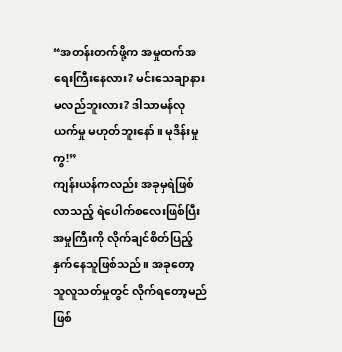“အတန်းတက်ဖို့က အမှုထက်အရေးကြီးနေလား? မင်းသေချာနားမလည်ဘူးလား? ဒါသာမန်လုယက်မှု မဟုတ်ဘူးနော်။ မုဒိန်းမှုကွ!”
ကျန်းယန်ကလည်း အခုမှရဲဖြစ်လာသည့် ရဲပေါက်စလေးဖြစ်ပြီး အမှုကြီးကို လိုက်ချင်စိတ်ပြည့်နှက်နေသူဖြစ်သည်။ အခုတော့ သူလူသတ်မှုတွင် လိုက်ရတော့မည်ဖြစ်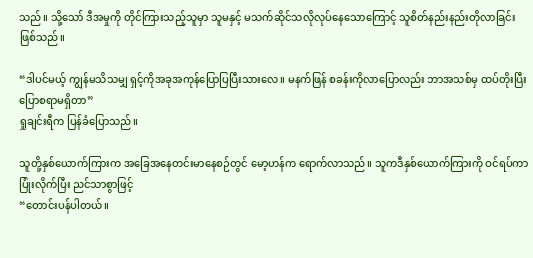သည်။ သို့သော် ဒီအမှုကို တိုင်ကြားသည့်သူမှာ သူမနှင့် မသက်ဆိုင်သလိုလုပ်နေသောကြောင့် သူစိတ်နည်းနည်းတိုလာခြင်းဖြစ်သည်။

“ဒါပင်မယ့် ကျွန်မသိသမျှ ရှင့်ကိုအခုအကုန်ပြောပြပြီးသားလေ။ မနက်ဖြန် စခန်းကိုလာပြောလည်း ဘာအသစ်မှ ထပ်တိုးပြီးပြောစရာမရှိတာ”
ရှုချင်းရီက ပြန်ခံပြောသည်။

သူတို့နှစ်ယောက်ကြားက အခြေအနေတင်းမာနေစဉ်တွင် မော့ဟန်က ရောက်လာသည်။ သူကဒီနှစ်ယောက်ကြားကို ဝင်ရပ်ကာ ပြုံးလိုက်ပြီး ညင်သာစွာဖြင့်
“တောင်းပန်ပါတယ်။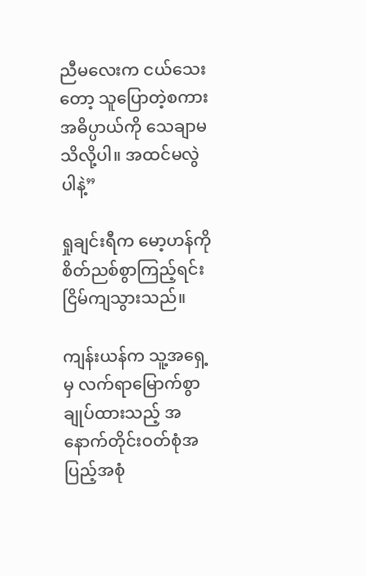ညီမလေးက ငယ်သေးတော့ သူပြောတဲ့စကား အဓိပ္ပာယ်ကို သေချာမသိလို့ပါ။ အထင်မလွဲပါနဲ့”

ရှုချင်းရီက မော့ဟန်ကို စိတ်ညစ်စွာကြည့်ရင်း ငြိမ်ကျသွားသည်။

ကျန်းယန်က သူ့အရှေ့မှ လက်ရာမြောက်စွာချုပ်ထားသည့် အနောက်တိုင်းဝတ်စုံအပြည့်အစုံ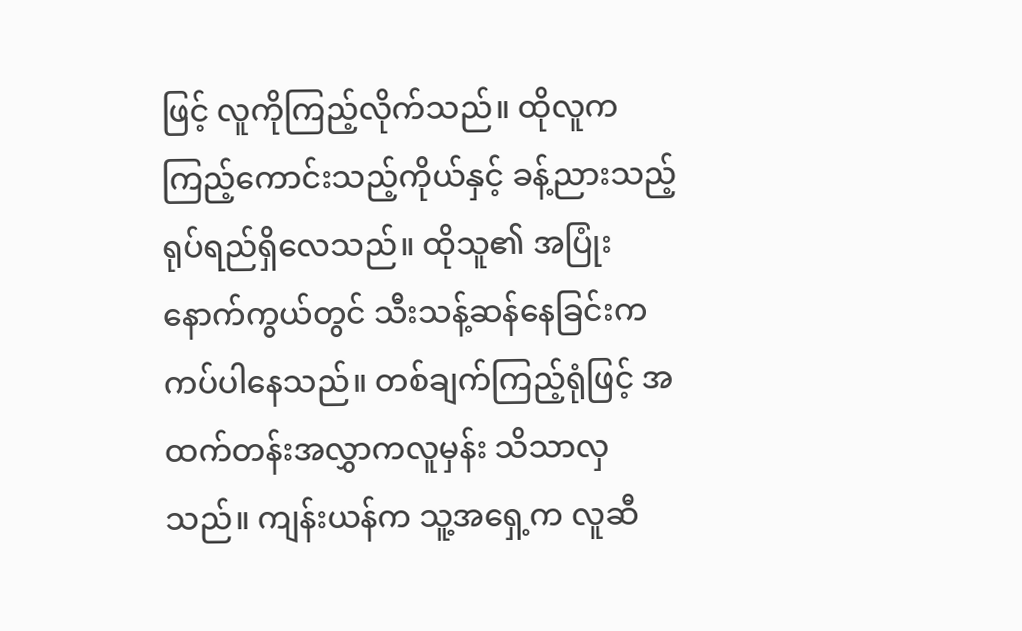ဖြင့် လူကိုကြည့်လိုက်သည်။ ထိုလူက ကြည့်ကောင်းသည့်ကိုယ်နှင့် ခန့်ညားသည့်ရုပ်ရည်ရှိလေသည်။ ထိုသူ၏ အပြုံးနောက်ကွယ်တွင် သီးသန့်ဆန်နေခြင်းက ကပ်ပါနေသည်။ တစ်ချက်ကြည့်ရုံဖြင့် အထက်တန်းအလွှာကလူမှန်း သိသာလှသည်။ ကျန်းယန်က သူ့အရှေ့က လူဆီ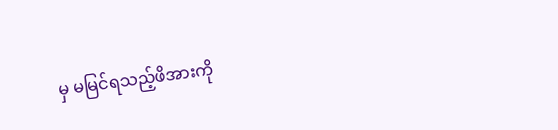မှ မမြင်ရသည့်ဖိအားကို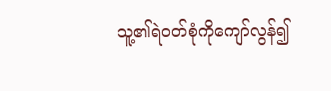သူ့၏ရဲဝတ်စုံကိုကျော်လွန်၍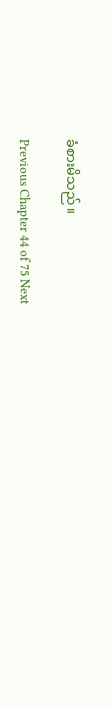ခံစားမိသည်။

Previous Chapter 44 of 75 Next